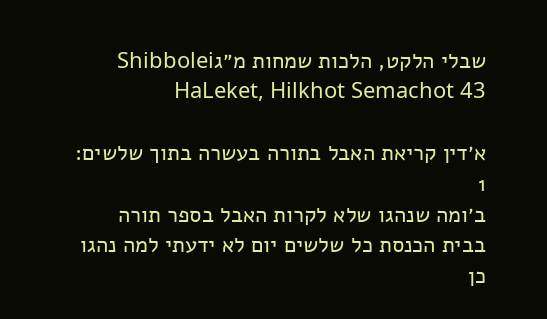שבלי הלקט, הלכות שמחות מ״גShibbolei HaLeket, Hilkhot Semachot 43

א׳דין קריאת האבל בתורה בעשרה בתוך שלשים:
1
ב׳ומה שנהגו שלא לקרות האבל בספר תורה בבית הכנסת כל שלשים יום לא ידעתי למה נהגו כן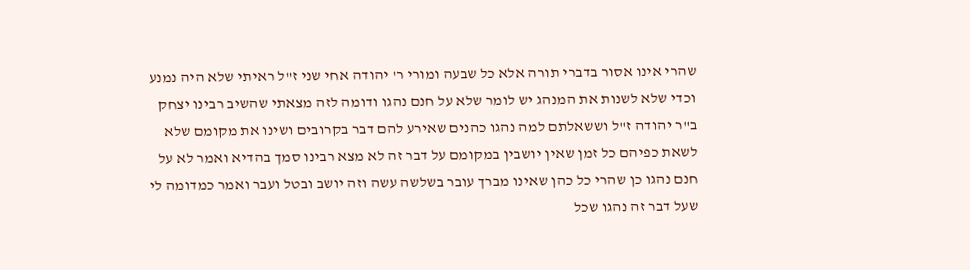שהרי אינו אסור בדברי תורה אלא כל שבעה ומורי ר' יהודה אחי שני ז"ל ראיתי שלא היה נמנע וכדי שלא לשנות את המנהג יש לומר שלא על חנם נהגו ודומה לזה מצאתי שהשיב רבינו יצחק ב"ר יהודה ז"ל וששאלתם למה נהגו כהנים שאירע להם דבר בקרובים ושינו את מקומם שלא לשאת כפיהם כל זמן שאין יושבין במקומם על דבר זה לא מצא רבינו סמך בהדיא ואמר לא על חנם נהגו כן שהרי כל כהן שאינו מברך עובר בשלשה עשה וזה יושב ובטל ועבר ואמר כמדומה לי שעל דבר זה נהגו שכל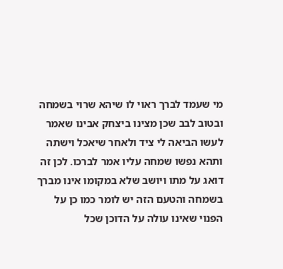מי שעמד לברך ראוי לו שיהא שרוי בשמחה ובטוב לבב שכן מצינו ביצחק אבינו שאמר לעשו הביאה לי ציד ולאחר שיאכל וישתה ותהא נפשו שמחה עליו אמר לברכו. לכן זה דואג על מתו ויושב שלא במקומו אינו מברך בשמחה והטעם הזה יש לומר כמו כן על הפנוי שאינו עולה על הדוכן שכל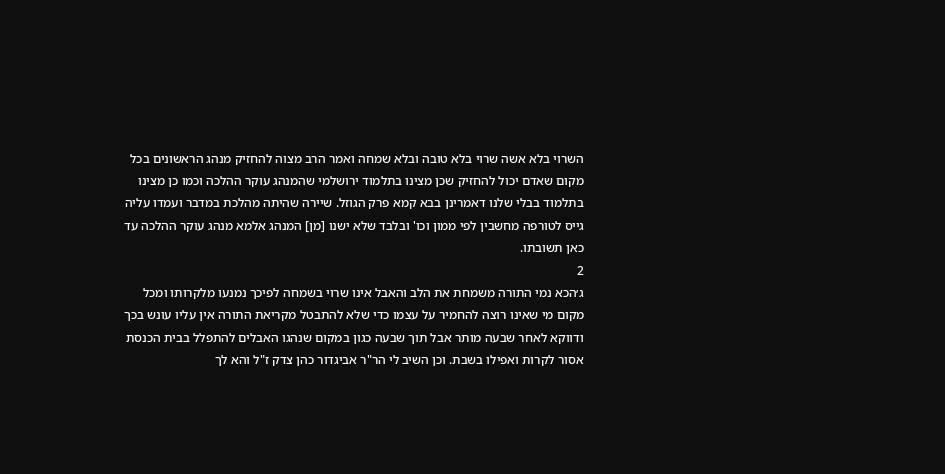השרוי בלא אשה שרוי בלא טובה ובלא שמחה ואמר הרב מצוה להחזיק מנהג הראשונים בכל מקום שאדם יכול להחזיק שכן מצינו בתלמוד ירושלמי שהמנהג עוקר ההלכה וכמו כן מצינו בתלמוד בבלי שלנו דאמרינן בבא קמא פרק הגוזל. שיירה שהיתה מהלכת במדבר ועמדו עליה גייס לטורפה מחשבין לפי ממון וכו' ובלבד שלא ישנו [מן] המנהג אלמא מנהג עוקר ההלכה עד כאן תשובתו.
2
ג׳הכא נמי התורה משמחת את הלב והאבל אינו שרוי בשמחה לפיכך נמנעו מלקרותו ומכל מקום מי שאינו רוצה להחמיר על עצמו כדי שלא להתבטל מקריאת התורה אין עליו עונש בכך ודווקא לאחר שבעה מותר אבל תוך שבעה כגון במקום שנהגו האבלים להתפלל בבית הכנסת אסור לקרות ואפילו בשבת. וכן השיב לי הר"ר אביגדור כהן צדק ז"ל והא לך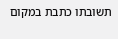תשובתו כתבת במקום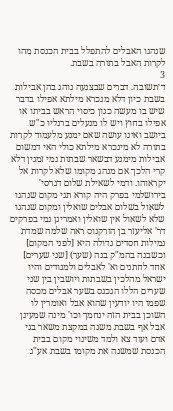שנהגו האבלים להתפלל בבית הכנסת מהו לקרות האבל בתורה בשבת.
3
ד׳תשובה. דברים שבצנעה נוהג בהן אבילות בשבת כיון דלא מנכרא מילתא אפילו בדבר שיש בו מעשה כגון כיסוי הראש בביתו או אפילו בחוץ ויש לו מנעלים ברגליו כ"ש ביושב ואינו עושה שאם ימנע מלעמוד לקרות בתורה לא מינכרא מילתא כולי האי דמשום אבילות מימנע דבשאר שבתות נמי זמנין דלא קרי הלכך אם מנהג מקומו שלא לקרות אל יקראוהו. ודמי לשאילת שלום דגרסי' בירושלמי בפרק היה קורא תני מקום שנהגו לשאול בשלום אבלים שואלין ומקום שנהגו שלא לשאול אין שואלין ואמרינן נמי בפרקים דר' אליעזר בן הורקנוס ראה שלמה שמדת גמילות חסדים גדולה היא [לפני המקום] וכשבנה בהמ"ק בנה (שער) [שני שערים] אחד לחתנים וא' לאבלים ולמנודים והיו ישראל מהלכין בשבתות ויושבין בין שני שערים הללו הנכנס בשער אבלים מכסה שפמו היו יודעין שהוא אבל ואומרין לו השוכן בבית הזה ינחמך וכו' מינה שמעינן אבל אף בשבת משנה במקצת משאר בני אדם ועוד צא ולמד משינוי מקום בבית הכנסת שמשנה את מקומו בשבת אע"ג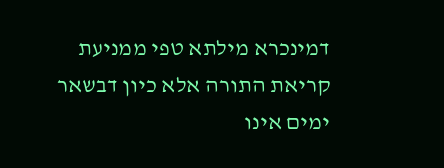דמינכרא מילתא טפי ממניעת קריאת התורה אלא כיון דבשאר ימים אינו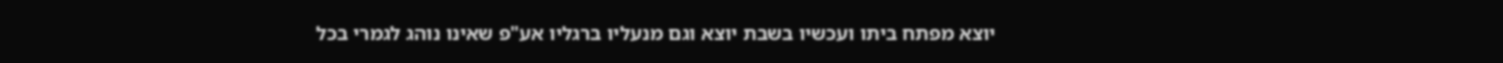יוצא מפתח ביתו ועכשיו בשבת יוצא וגם מנעליו ברגליו אע"פ שאינו נוהג לגמרי בכל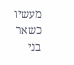מעשיו כשאר בני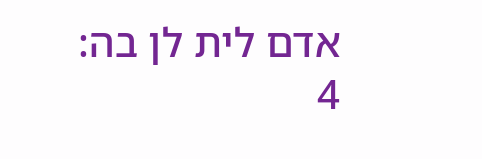אדם לית לן בה:
4